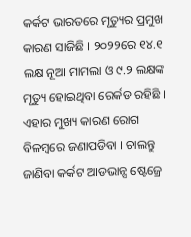କର୍କଟ ଭାରତରେ ମୃତ୍ୟୁର ପ୍ରମୁଖ କାରଣ ସାଜିଛି । ୨୦୨୨ରେ ୧୪.୧ ଲକ୍ଷ ନୂଆ ମାମଲା ଓ ୯.୨ ଲକ୍ଷଙ୍କ ମୃତ୍ୟୁ ହୋଇଥିବା ରେର୍କଡ ରହିଛି । ଏହାର ମୁଖ୍ୟ କାରଣ ରୋଗ ବିଳମ୍ବରେ ଜଣାପଡିବା । ଚାଲନ୍ତୁ ଜାଣିବା କର୍କଟ ଆଡଭାନ୍ସ ଷ୍ଟେଜ୍ରେ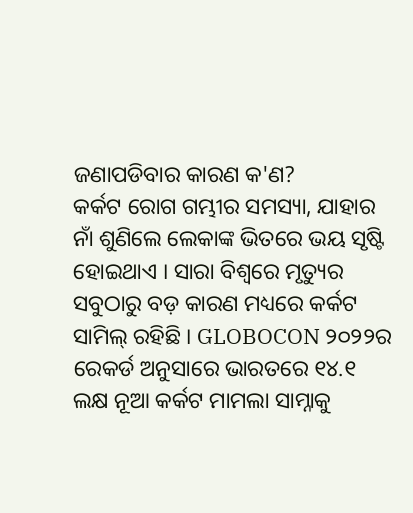ଜଣାପଡିବାର କାରଣ କ'ଣ?
କର୍କଟ ରୋଗ ଗମ୍ଭୀର ସମସ୍ୟା, ଯାହାର ନାଁ ଶୁଣିଲେ ଲେକାଙ୍କ ଭିତରେ ଭୟ ସୃଷ୍ଟି ହୋଇଥାଏ । ସାରା ବିଶ୍ୱରେ ମୃତ୍ୟୁର ସବୁଠାରୁ ବଡ଼ କାରଣ ମଧ୍ୟରେ କର୍କଟ ସାମିଲ୍ ରହିଛି । GLOBOCON ୨୦୨୨ର ରେକର୍ଡ ଅନୁସାରେ ଭାରତରେ ୧୪.୧ ଲକ୍ଷ ନୂଆ କର୍କଟ ମାମଲା ସାମ୍ନାକୁ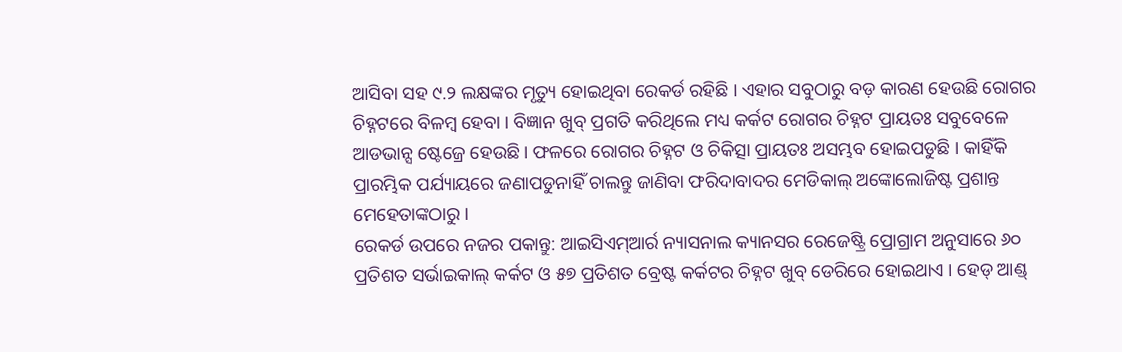ଆସିବା ସହ ୯.୨ ଲକ୍ଷଙ୍କର ମୃତ୍ୟୁ ହୋଇଥିବା ରେକର୍ଡ ରହିଛି । ଏହାର ସବୁଠାରୁ ବଡ଼ କାରଣ ହେଉଛି ରୋଗର ଚିହ୍ନଟରେ ବିଳମ୍ବ ହେବା । ବିଜ୍ଞାନ ଖୁବ୍ ପ୍ରଗତି କରିଥିଲେ ମଧ୍ୟ କର୍କଟ ରୋଗର ଚିହ୍ନଟ ପ୍ରାୟତଃ ସବୁବେଳେ ଆଡଭାନ୍ସ ଷ୍ଟେଜ୍ରେ ହେଉଛି । ଫଳରେ ରୋଗର ଚିହ୍ନଟ ଓ ଚିକିତ୍ସା ପ୍ରାୟତଃ ଅସମ୍ଭବ ହୋଇପଡୁଛି । କାହିଁକି ପ୍ରାରମ୍ଭିକ ପର୍ଯ୍ୟାୟରେ ଜଣାପଡୁନାହିଁ ଚାଲନ୍ତୁ ଜାଣିବା ଫରିଦାବାଦର ମେଡିକାଲ୍ ଅଙ୍କୋଲୋଜିଷ୍ଟ ପ୍ରଶାନ୍ତ ମେହେତାଙ୍କଠାରୁ ।
ରେକର୍ଡ ଉପରେ ନଜର ପକାନ୍ତୁ: ଆଇସିଏମ୍ଆର୍ର ନ୍ୟାସନାଲ କ୍ୟାନସର ରେଜେଷ୍ଟ୍ରି ପ୍ରୋଗ୍ରାମ ଅନୁସାରେ ୬୦ ପ୍ରତିଶତ ସର୍ଭାଇକାଲ୍ କର୍କଟ ଓ ୫୭ ପ୍ରତିଶତ ବ୍ରେଷ୍ଟ କର୍କଟର ଚିହ୍ନଟ ଖୁବ୍ ଡେରିରେ ହୋଇଥାଏ । ହେଡ୍ ଆଣ୍ଡ୍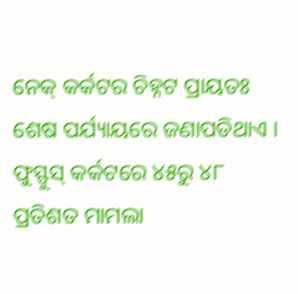ନେକ୍ କର୍କଟର ଚିହ୍ନଟ ପ୍ରାୟତଃ ଶେଷ ପର୍ଯ୍ୟାୟରେ ଜଣାପଡିଥାଏ । ଫୁସ୍ଫୁସ୍ କର୍କଟରେ ୪୫ରୁ ୪୮ ପ୍ରତିଶତ ମାମଲା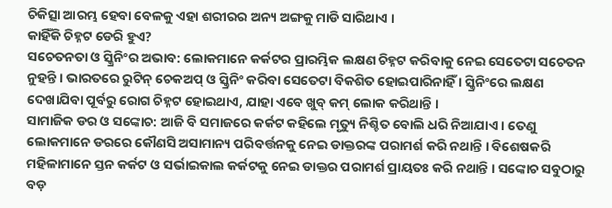ଚିକିତ୍ସା ଆରମ୍ଭ ହେବା ବେଳକୁ ଏହା ଶରୀରର ଅନ୍ୟ ଅଙ୍ଗକୁ ମାଡି ସାରିଥାଏ ।
କାହିଁକି ଚିହ୍ନଟ ଡେରି ହୁଏ?
ସଚେତନତା ଓ ସ୍କ୍ରିନିଂର ଅଭାବ: ଲୋକମାନେ କର୍କଟର ପ୍ରାରମ୍ଭିକ ଲକ୍ଷଣ ଚିହ୍ନଟ କରିବାକୁ ନେଇ ସେତେଟା ସଚେତନ ନୁହନ୍ତି । ଭାରତରେ ରୁଟିନ୍ ଚେକଅପ୍ ଓ ସ୍କ୍ରିନିଂ କରିବା ସେତେଟା ବିକଶିତ ହୋଇପାରିନାହିଁ । ସ୍କ୍ରିନିଂରେ ଲକ୍ଷଣ ଦେଖାଯିବା ପୂର୍ବରୁ ରୋଗ ଚିହ୍ନଟ ହୋଇଥାଏ, ଯାହା ଏବେ ଖୁବ୍ କମ୍ ଲୋକ କରିଥାନ୍ତି ।
ସାମାଜିକ ଡର ଓ ସଙ୍କୋଚ: ଆଜି ବି ସମାଜରେ କର୍କଟ କହିଲେ ମୃତ୍ୟୁ ନିଶ୍ଚିତ ବୋଲି ଧରି ନିଆଯାଏ । ତେଣୁ ଲୋକମାନେ ଡରରେ କୌଣସି ଅସାମାନ୍ୟ ପରିବର୍ତ୍ତନକୁ ନେଇ ଡାକ୍ତରଙ୍କ ପରାମର୍ଶ କରି ନଥାନ୍ତି । ବିଶେଷକରି ମହିଳାମାନେ ସ୍ତନ କର୍କଟ ଓ ସର୍ଭାଇକାଲ କର୍କଟକୁ ନେଇ ଡାକ୍ତର ପରାମର୍ଶ ପ୍ରାୟତଃ କରି ନଥାନ୍ତି । ସଙ୍କୋଚ ସବୁଠାରୁ ବଡ଼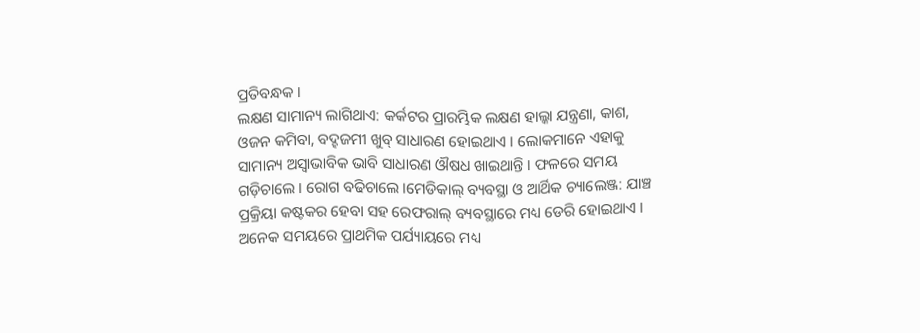ପ୍ରତିବନ୍ଧକ ।
ଲକ୍ଷଣ ସାମାନ୍ୟ ଲାଗିଥାଏ: କର୍କଟର ପ୍ରାରମ୍ଭିକ ଲକ୍ଷଣ ହାଲ୍କା ଯନ୍ତ୍ରଣା, କାଶ, ଓଜନ କମିବା, ବଦ୍ହଜମୀ ଖୁବ୍ ସାଧାରଣ ହୋଇଥାଏ । ଲୋକମାନେ ଏହାକୁ ସାମାନ୍ୟ ଅସ୍ୱାଭାବିକ ଭାବି ସାଧାରଣ ଔଷଧ ଖାଇଥାନ୍ତି । ଫଳରେ ସମୟ ଗଡ଼ିଚାଲେ । ରୋଗ ବଢିଚାଲେ ।ମେଡିକାଲ୍ ବ୍ୟବସ୍ଥା ଓ ଆର୍ଥିକ ଚ୍ୟାଲେଞ୍ଜ: ଯାଞ୍ଚ ପ୍ରକ୍ରିୟା କଷ୍ଟକର ହେବା ସହ ରେଫରାଲ୍ ବ୍ୟବସ୍ଥାରେ ମଧ୍ୟ ଡେରି ହୋଇଥାଏ । ଅନେକ ସମୟରେ ପ୍ରାଥମିକ ପର୍ଯ୍ୟାୟରେ ମଧ୍ୟ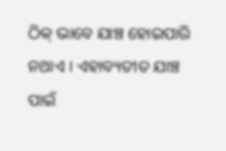ଠିକ୍ ଭାବେ ଯାଞ୍ଚ ହୋଇପାରି ନଥାଏ । ଏହାବ୍ୟତୀତ ଯାଞ୍ଚ ପାଇଁ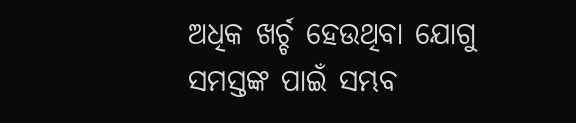ଅଧିକ ଖର୍ଚ୍ଚ ହେଉଥିବା ଯୋଗୁ ସମସ୍ତଙ୍କ ପାଇଁ ସମ୍ଭବ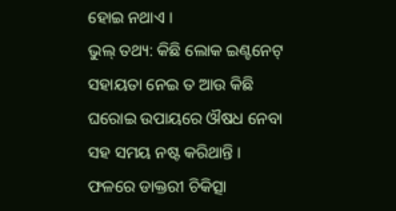ହୋଇ ନଥାଏ ।
ଭୁଲ୍ ତଥ୍ୟ: କିଛି ଲୋକ ଇଣ୍ଟନେଟ୍ ସହାୟତା ନେଇ ତ ଆଉ କିଛି ଘରୋଇ ଉପାୟରେ ଔଷଧ ନେବା ସହ ସମୟ ନଷ୍ଟ କରିଥାନ୍ତି । ଫଳରେ ଡାକ୍ତରୀ ଚିକିତ୍ସା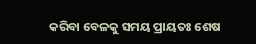କରିବା ବେଳକୁ ସମୟ ପ୍ରାୟତଃ ଶେଷ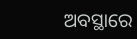ଅବସ୍ଥାରେ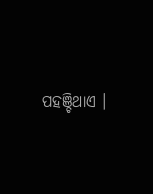ପହଞ୍ଚିଥାଏ ।